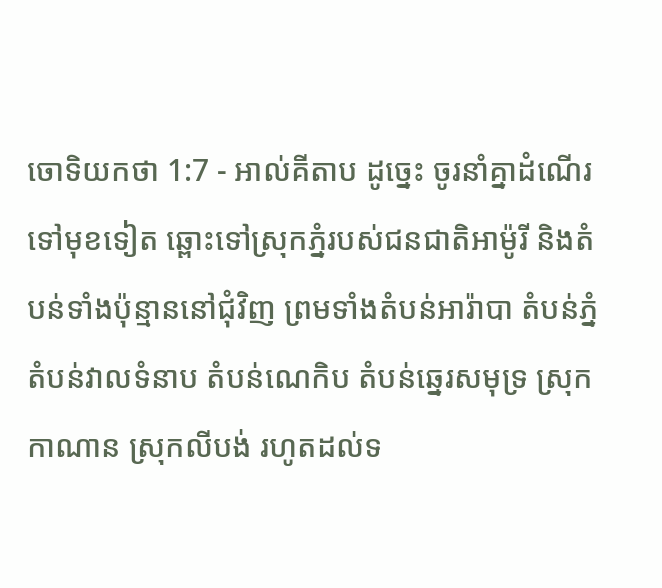ចោទិយកថា 1:7 - អាល់គីតាប ដូច្នេះ ចូរនាំគ្នាដំណើរទៅមុខទៀត ឆ្ពោះទៅស្រុកភ្នំរបស់ជនជាតិអាម៉ូរី និងតំបន់ទាំងប៉ុន្មាននៅជុំវិញ ព្រមទាំងតំបន់អារ៉ាបា តំបន់ភ្នំ តំបន់វាលទំនាប តំបន់ណេកិប តំបន់ឆ្នេរសមុទ្រ ស្រុកកាណាន ស្រុកលីបង់ រហូតដល់ទ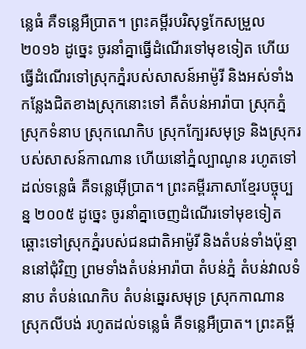ន្លេធំ គឺទន្លេអឺប្រាត។ ព្រះគម្ពីរបរិសុទ្ធកែសម្រួល ២០១៦ ដូច្នេះ ចូរនាំគ្នាធ្វើដំណើរទៅមុខទៀត ហើយធ្វើដំណើរទៅស្រុកភ្នំរបស់សាសន៍អាម៉ូរី និងអស់ទាំងកន្លែងជិតខាងស្រុកនោះទៅ គឺតំបន់អារ៉ាបា ស្រុកភ្នំ ស្រុកទំនាប ស្រុកណេកិប ស្រុកក្បែរសមុទ្រ និងស្រុករបស់សាសន៍កាណាន ហើយនៅភ្នំល្បាណូន រហូតទៅដល់ទន្លេធំ គឺទន្លេអ៊ើប្រាត។ ព្រះគម្ពីរភាសាខ្មែរបច្ចុប្បន្ន ២០០៥ ដូច្នេះ ចូរនាំគ្នាចេញដំណើរទៅមុខទៀត ឆ្ពោះទៅស្រុកភ្នំរបស់ជនជាតិអាម៉ូរី និងតំបន់ទាំងប៉ុន្មាននៅជុំវិញ ព្រមទាំងតំបន់អារ៉ាបា តំបន់ភ្នំ តំបន់វាលទំនាប តំបន់ណេកិប តំបន់ឆ្នេរសមុទ្រ ស្រុកកាណាន ស្រុកលីបង់ រហូតដល់ទន្លេធំ គឺទន្លេអឺប្រាត។ ព្រះគម្ពី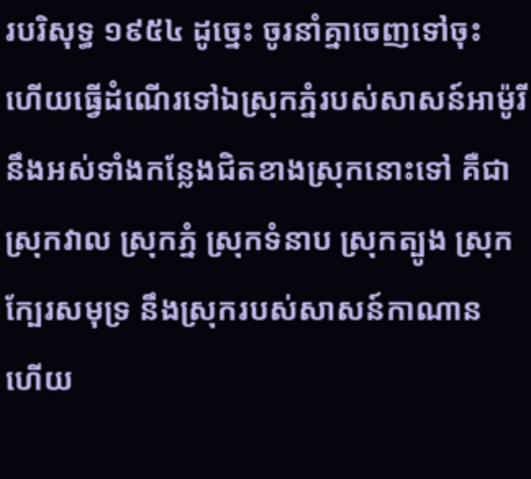របរិសុទ្ធ ១៩៥៤ ដូច្នេះ ចូរនាំគ្នាចេញទៅចុះ ហើយធ្វើដំណើរទៅឯស្រុកភ្នំរបស់សាសន៍អាម៉ូរី នឹងអស់ទាំងកន្លែងជិតខាងស្រុកនោះទៅ គឺជាស្រុកវាល ស្រុកភ្នំ ស្រុកទំនាប ស្រុកត្បូង ស្រុកក្បែរសមុទ្រ នឹងស្រុករបស់សាសន៍កាណាន ហើយ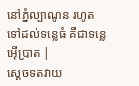នៅភ្នំល្បាណូន រហូតទៅដល់ទន្លេធំ គឺជាទន្លេអ៊ើប្រាត |
ស្តេចទតវាយ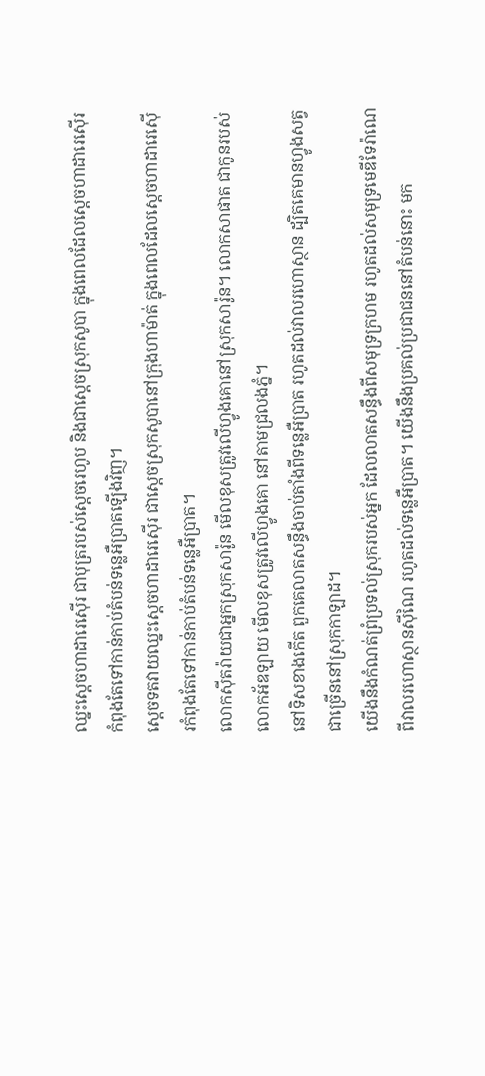ឈ្នះស្តេចហាដារេស៊ើរ ជាបុត្ររបស់ស្តេចរេហូប និងជាស្តេចស្រុកសូបា ក្នុងពេលដែលស្តេចហាដារេស៊ើរ កំពុងតែទៅកាន់កាប់តំបន់ទន្លេអឺប្រាតឡើងវិញ។
ស្តេចទតវាយឈ្នះស្តេចហាដារេស៊ើរ ជាស្តេចស្រុកសូបានៅក្រុងហាម៉ាត់ ក្នុងពេលដែលស្តេចហាដារេស៊ើរកំពុងតែទៅកាន់កាប់តំបន់ទន្លេអឺប្រាត។
លោកស៊ីតរ៉ាយជាអ្នកស្រុកសារ៉ូន មើលខុសត្រូវលើហ្វូងគោនៅស្រុកសារ៉ូន។ លោកសាផាត ជាកូនរបស់លោកអ័ឌឡាយ មើលខុសត្រូវលើហ្វូងគោ នៅតាមជ្រលងភ្នំ។
នៅទិសខាងកើត ពួកគេលាតសន្ធឹងចាប់តាំងពីទន្លេអឺប្រាត រហូតដល់វាលរហោស្ថាន ដ្បិតគេមានហ្វូងសត្វជាច្រើននៅស្រុកកាឡាដ។
យើងនឹងកំណត់ព្រំប្រទល់ស្រុករបស់អ្នក ដែលលាតសន្ធឹងពីសមុទ្រក្រហម រហូតដល់សមុទ្រមេឌីទែរ៉ាណេ ពីវាលរហោស្ថានស៊ីណៃ រហូតដល់ទន្លេអឺប្រាត។ យើងនឹងប្រគល់ប្រជាជននៅតំបន់នោះ មក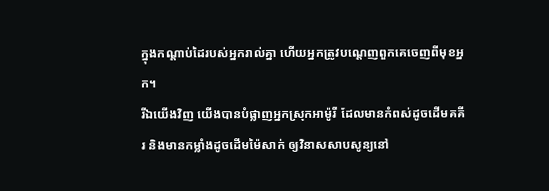ក្នុងកណ្តាប់ដៃរបស់អ្នករាល់គ្នា ហើយអ្នកត្រូវបណ្តេញពួកគេចេញពីមុខអ្នក។
រីឯយើងវិញ យើងបានបំផ្លាញអ្នកស្រុកអាម៉ូរី ដែលមានកំពស់ដូចដើមគគីរ និងមានកម្លាំងដូចដើមម៉ៃសាក់ ឲ្យវិនាសសាបសូន្យនៅ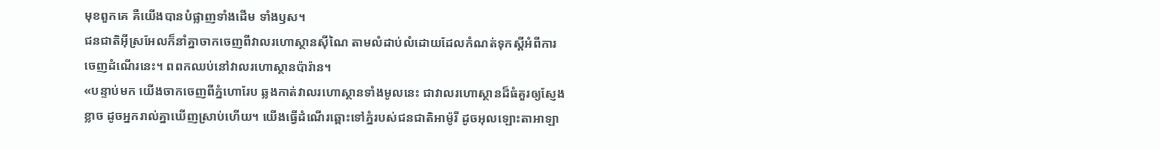មុខពួកគេ គឺយើងបានបំផ្លាញទាំងដើម ទាំងឫស។
ជនជាតិអ៊ីស្រអែលក៏នាំគ្នាចាកចេញពីវាលរហោស្ថានស៊ីណៃ តាមលំដាប់លំដោយដែលកំណត់ទុកស្តីអំពីការចេញដំណើរនេះ។ ពពកឈប់នៅវាលរហោស្ថានប៉ារ៉ាន។
«បន្ទាប់មក យើងចាកចេញពីភ្នំហោរែប ឆ្លងកាត់វាលរហោស្ថានទាំងមូលនេះ ជាវាលរហោស្ថានដ៏ធំគួរឲ្យស្ញែងខ្លាច ដូចអ្នករាល់គ្នាឃើញស្រាប់ហើយ។ យើងធ្វើដំណើរឆ្ពោះទៅភ្នំរបស់ជនជាតិអាម៉ូរី ដូចអុលឡោះតាអាឡា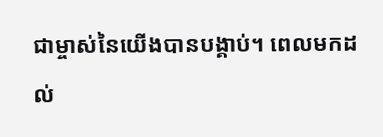ជាម្ចាស់នៃយើងបានបង្គាប់។ ពេលមកដល់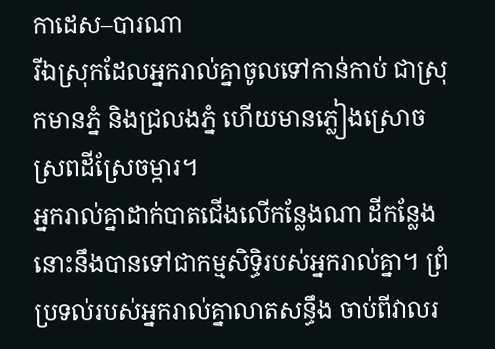កាដេស–បារណា
រីឯស្រុកដែលអ្នករាល់គ្នាចូលទៅកាន់កាប់ ជាស្រុកមានភ្នំ និងជ្រលងភ្នំ ហើយមានភ្លៀងស្រោចស្រពដីស្រែចម្ការ។
អ្នករាល់គ្នាដាក់បាតជើងលើកន្លែងណា ដីកន្លែងនោះនឹងបានទៅជាកម្មសិទ្ធិរបស់អ្នករាល់គ្នា។ ព្រំប្រទល់របស់អ្នករាល់គ្នាលាតសន្ធឹង ចាប់ពីវាលរ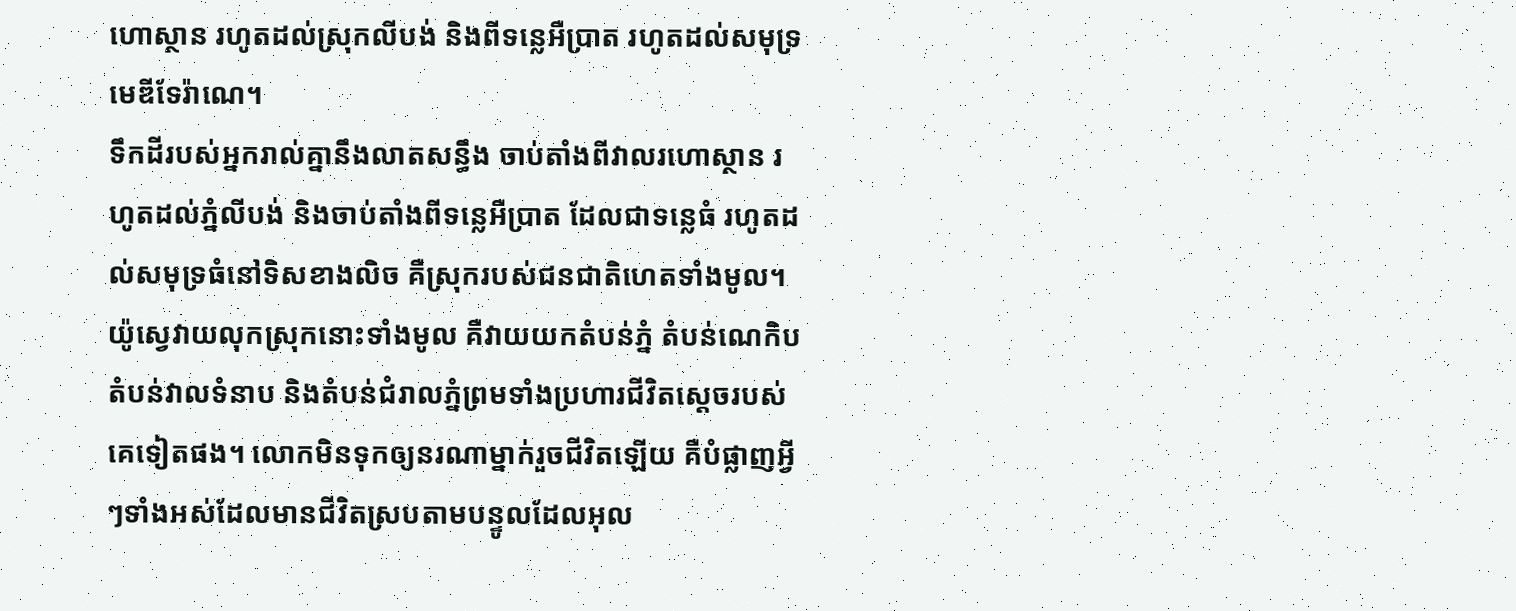ហោស្ថាន រហូតដល់ស្រុកលីបង់ និងពីទន្លេអឺប្រាត រហូតដល់សមុទ្រមេឌីទែរ៉ាណេ។
ទឹកដីរបស់អ្នករាល់គ្នានឹងលាតសន្ធឹង ចាប់តាំងពីវាលរហោស្ថាន រហូតដល់ភ្នំលីបង់ និងចាប់តាំងពីទន្លេអឺប្រាត ដែលជាទន្លេធំ រហូតដល់សមុទ្រធំនៅទិសខាងលិច គឺស្រុករបស់ជនជាតិហេតទាំងមូល។
យ៉ូស្វេវាយលុកស្រុកនោះទាំងមូល គឺវាយយកតំបន់ភ្នំ តំបន់ណេកិបតំបន់វាលទំនាប និងតំបន់ជំរាលភ្នំព្រមទាំងប្រហារជីវិតស្តេចរបស់គេទៀតផង។ លោកមិនទុកឲ្យនរណាម្នាក់រួចជីវិតឡើយ គឺបំផ្លាញអ្វីៗទាំងអស់ដែលមានជីវិតស្របតាមបន្ទូលដែលអុល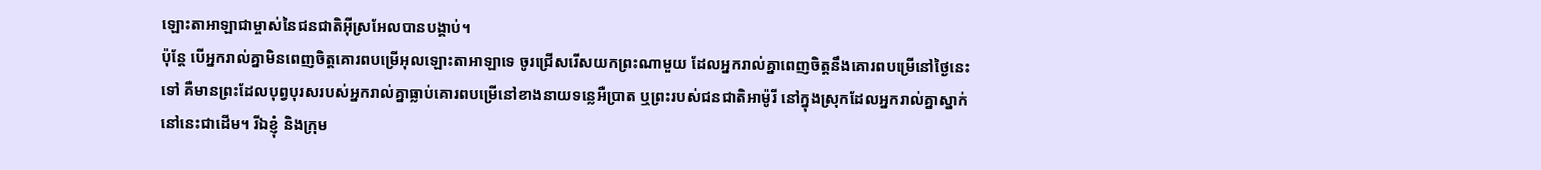ឡោះតាអាឡាជាម្ចាស់នៃជនជាតិអ៊ីស្រអែលបានបង្គាប់។
ប៉ុន្តែ បើអ្នករាល់គ្នាមិនពេញចិត្តគោរពបម្រើអុលឡោះតាអាឡាទេ ចូរជ្រើសរើសយកព្រះណាមួយ ដែលអ្នករាល់គ្នាពេញចិត្តនឹងគោរពបម្រើនៅថ្ងៃនេះទៅ គឺមានព្រះដែលបុព្វបុរសរបស់អ្នករាល់គ្នាធ្លាប់គោរពបម្រើនៅខាងនាយទន្លេអឺប្រាត ឬព្រះរបស់ជនជាតិអាម៉ូរី នៅក្នុងស្រុកដែលអ្នករាល់គ្នាស្នាក់នៅនេះជាដើម។ រីឯខ្ញុំ និងក្រុម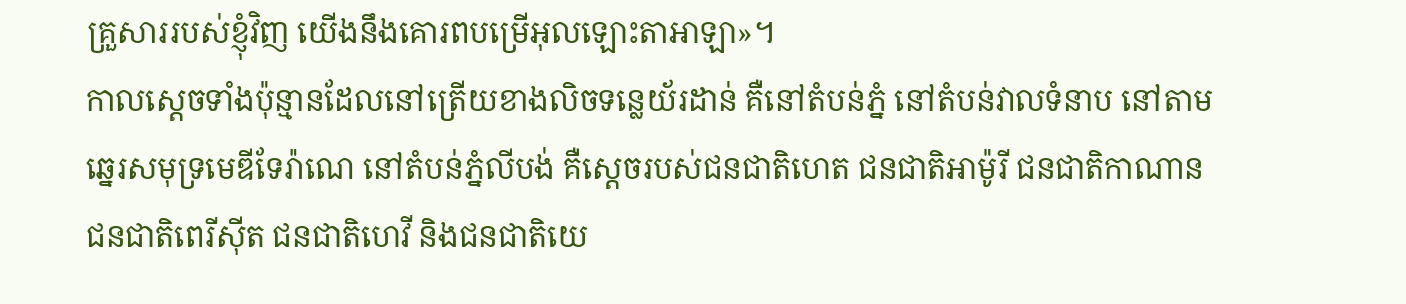គ្រួសាររបស់ខ្ញុំវិញ យើងនឹងគោរពបម្រើអុលឡោះតាអាឡា»។
កាលស្តេចទាំងប៉ុន្មានដែលនៅត្រើយខាងលិចទន្លេយ័រដាន់ គឺនៅតំបន់ភ្នំ នៅតំបន់វាលទំនាប នៅតាមឆ្នេរសមុទ្រមេឌីទែរ៉ាណេ នៅតំបន់ភ្នំលីបង់ គឺស្តេចរបស់ជនជាតិហេត ជនជាតិអាម៉ូរី ជនជាតិកាណាន ជនជាតិពេរីស៊ីត ជនជាតិហេវី និងជនជាតិយេ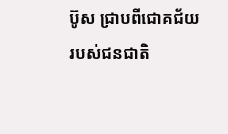ប៊ូស ជ្រាបពីជោគជ័យរបស់ជនជាតិ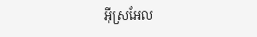អ៊ីស្រអែល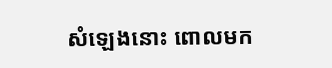សំឡេងនោះ ពោលមក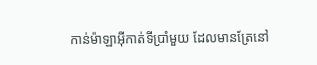កាន់ម៉ាឡាអ៊ីកាត់ទីប្រាំមួយ ដែលមានត្រែនៅ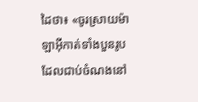ដៃថា៖ «ចូរស្រាយម៉ាឡាអ៊ីកាត់ទាំងបួនរូប ដែលជាប់ចំណងនៅ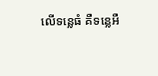លើទន្លេធំ គឺទន្លេអឺ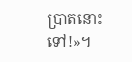ប្រាតនោះទៅ!»។